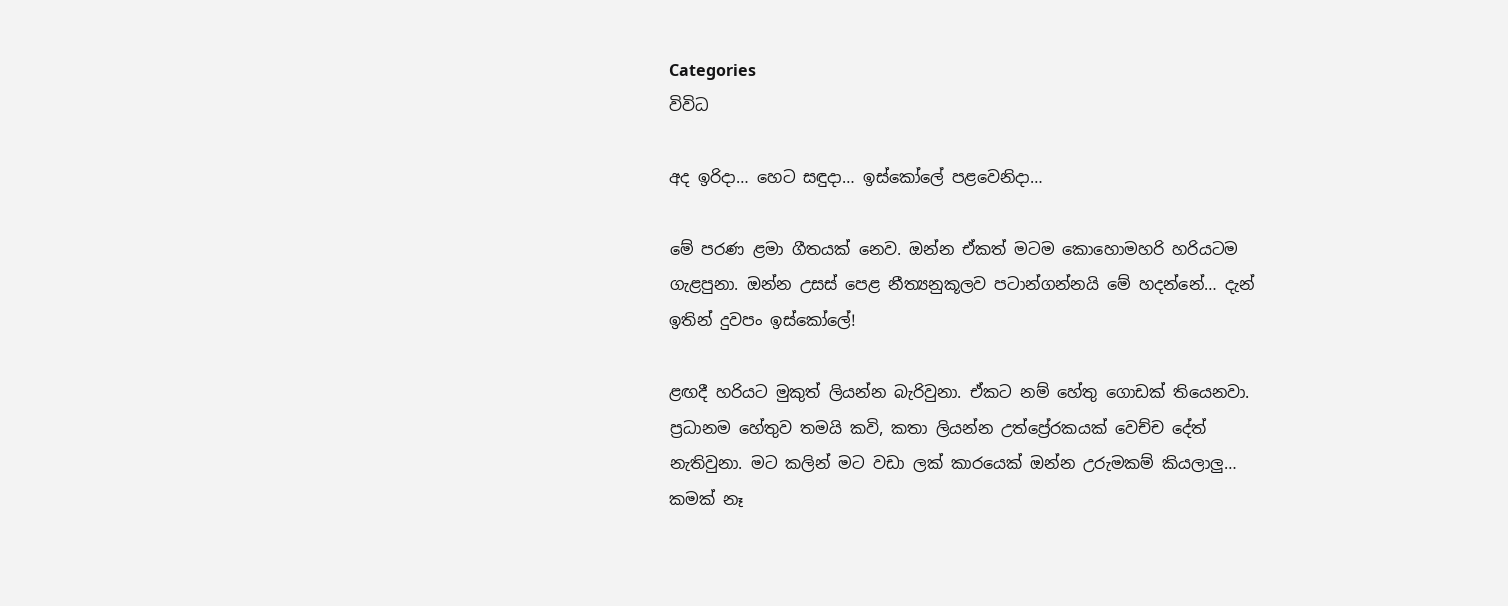Categories
විවිධ

අද ඉරිදා… හෙට සඳුදා… ඉස්කෝලේ පළවෙනිදා…

මේ පරණ ළමා ගීතයක් නෙව. ඔන්න ඒකත් මටම කොහොමහරි හරියටම ගැළපුනා. ඔන්න උසස් පෙළ නීත්‍යනුකූලව පටාන්ගන්නයි මේ හදන්නේ… දැන් ඉතින් දුවපං ඉස්කෝලේ!

ළඟදී හරියට මුකුත් ලියන්න බැරිවුනා. ඒකට නම් හේතු ගොඩක් තියෙනවා. ප්‍රධානම හේතුව තමයි කවි, කතා ලියන්න උත්ප්‍රේරකයක් වෙච්ච දේත් නැතිවුනා. මට කලින් මට වඩා ලක් කාරයෙක් ඔන්න උරුමකම් කියලාලු… කමක් නෑ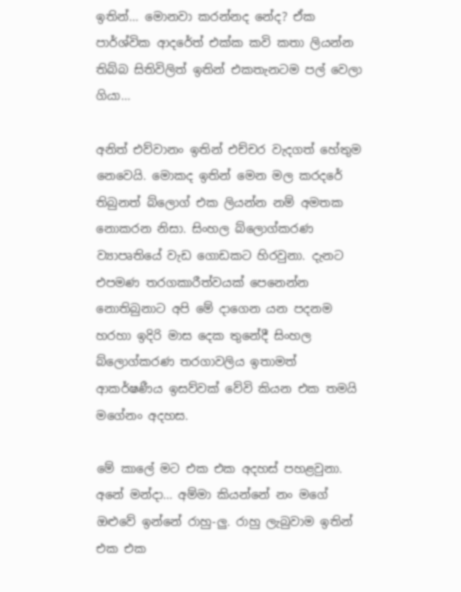ඉතින්… මොනවා කරන්නද නේද? ඒක පාර්ශ්වික ආදරේත් එක්ක කවි කතා ලියන්න තිබ්බ සිතිවිලිත් ඉතින් එකතැනටම පල් වෙලා ගියා…

අනිත් එව්වානං ඉතින් එච්චර වැදගත් ‍හේතුම නෙවෙයි. මොකද ඉතින් මෙන මල කරදරේ තිබුනත් බ්ලොග් එක ලියන්න නම් අමතක නොකරන නිසා. සිංහල බ්ලොග්කරණ ව්‍යාපෘතියේ වැඩ ගොඩකට හිරවුනා. දැනට එපමණ තරගකාරීත්වයක් පෙනෙන්න නොතිබුනාට අපි මේ දාගෙන යන පදනම හරහා ඉදිරි මාස දෙක තුනේදී සිංහල බ්ලොග්කරණ තරගාවලිය ඉතාමත් ආකර්ෂණීය ඉසව්වක් වේවි කියන එක තමයි මගේනං අදහස.

මේ කාලේ මට එක එක අදහස් පහළවුනා. අනේ මන්දා… අම්මා කියන්නේ නං මගේ ඔළුවේ ඉන්නේ රාහු-ලු. රාහු ලැබුවාම ඉතින් එක එක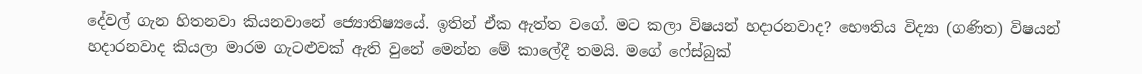දේවල් ගැන හිතනවා කියනවානේ‍‍ ජ්‍යොතිෂ්‍යයේ. ඉතින් ඒක ඇත්ත වගේ. මට කලා විෂයන් හදාරනවාද? භෞතිය විද්‍යා (ගණිත) විෂයන් හදාරනවාද කියලා මාරම ගැටළුවක් ඇති වුනේ මෙන්න මේ කාලේදී තමයි. මගේ ෆේස්බුක්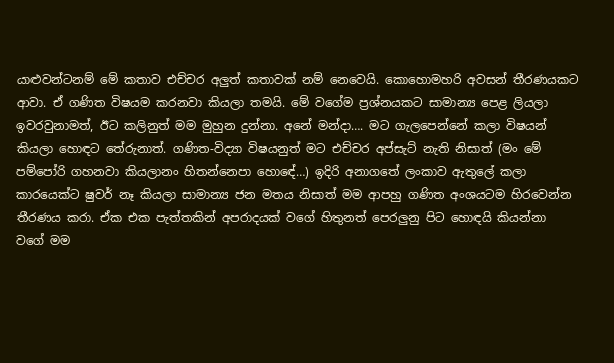යාළුවන්ටනම් මේ කතාව එච්චර අලුත් කතාවක් නම් නෙවෙයි. කොහොමහරි අවසන් තීරණයකට ආවා. ඒ ගණිත විෂයම කරනවා කියලා තමයි. මේ වගේම ප්‍රශ්නයකට සාමාන්‍ය පෙළ ලියලා ඉවරවුනාමත්, ඊට කලිනුත් මම මුහුන දුන්නා. අනේ මන්දා…. මට ගැලපෙන්නේ කලා විෂයන් කියලා හොඳට ‍තේරුනාත්. ගණිත-විද්‍යා විෂයනුත් මට එච්චර අප්සැට් නැති නිසාත් (මං මේ පම්පෝරි ගහනවා කියලානං හිතන්නෙපා හො‍ඳේ…) ඉදිරි අනාගතේ ලංකාව ඇතුලේ කලා කාරයෙක්ට ෂුවර් නෑ කියලා සාමාන්‍ය ජන මතය නිසාත් මම ආපහු ගණිත අංශයටම හිරවෙන්න තීරණය කරා. ඒක එක පැත්තකින් අපරාදයක් වගේ හිතුනත් පෙරලුනු පිට හොඳයි කියන්නා වගේ මම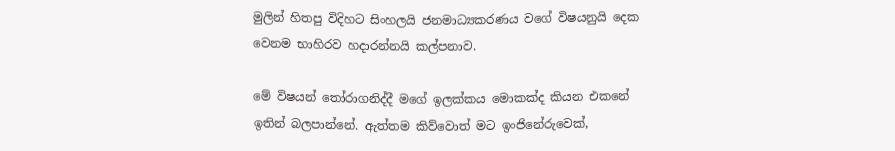මුලින් හිතපු විදිහට සිංහලයි ජනමාධ්‍යකරණය වගේ විෂයනුයි දෙක වෙනම භාහිරව හදාරන්නයි කල්පනාව.

මේ විෂයන් තෝරාගනිද්දී මගේ ඉලක්කය මොකක්ද කියන එකනේ ඉතින් බලපාන්නේ. ඇත්තම කිව්වොත් මට ඉංජිනේරුවෙක්,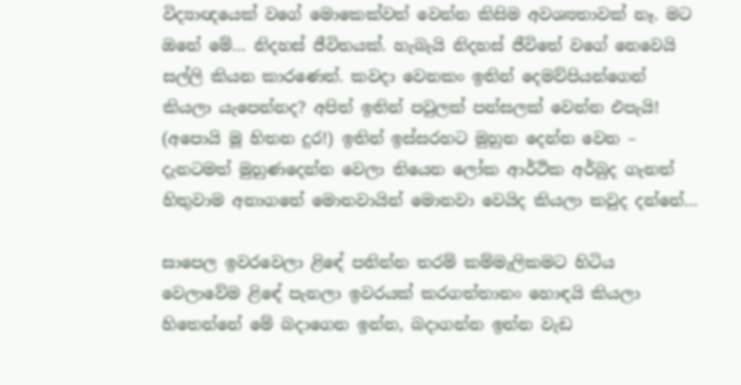විද්‍යාඥයෙක් වගේ මොකෙක්වත් වෙන්න කිසිම අවශ්‍යතාවක් නෑ. මට ඔනේ මේ… නිදහස් ජීවිතයක්. හැබැයි නිදහස් ජීවිතේ වගේ නෙවෙයි සල්ලි කියන කාරණෙත්. කවදා වෙනකං ඉතින් දෙමව්පියන්ගෙන් කියලා යැපෙන්නද? අපිත් ඉතින් පවුලක් පන්සලක් වෙන්න එපැයි! (අපොයි මූ හිතන දුර!) ඉතින් ඉස්සරහට මුහුන‍‍ දෙන්න වෙන – දැනටමත් මුහුණදෙන්න වෙලා තියෙන ලෝක ආර්ථික අර්බුද ගැනත් හිතුවාම අනාගතේ මොනවායින් මොනවා වෙයිද කියලා කවුද දන්නේ…

සාපෙල ඉවරවෙලා ළි‍ඳේ පනින්න තරම් කම්මැලිකමට හිටිය වෙලාවේම ළි‍ඳේ පැනලා ඉවරයක් කරගත්තානං හොඳයි කියලා හිතෙන්නේ මේ බදාගෙන ඉන්න, බදාගන්න ඉන්න වැඩ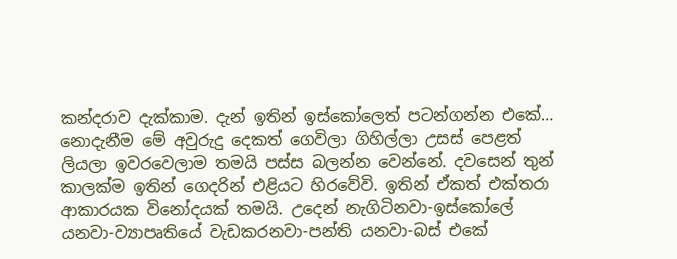කන්දරාව දැක්කාම. දැන් ඉතින් ඉස්කෝලෙත් පටන්ගන්න එකේ… නොදැනීම මේ අවුරුදු දෙකත් ගෙවිලා ගිහිල්ලා උසස්‍ පෙළත් ලියලා ඉවරවෙලාම තමයි පස්ස බලන්න වෙන්නේ. දවසෙන් තුන් කාලක්ම ඉතින් ගෙදරින් එළියට හිරවේවි. ඉතින් ඒකත් එක්තරා ආකාරයක විනෝදයක් තමයි. උදෙන් නැගිටිනවා-ඉස්කෝලේ යනවා-ව්‍යාපෘතියේ වැඩකරනවා-පන්ති යනවා-බස් එකේ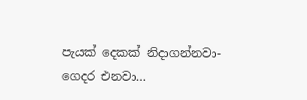පැයක් දෙකක් නිදාගන්නවා-ගෙදර එනවා…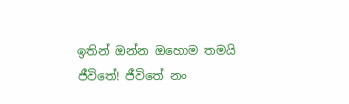ඉතින් ඔන්න ඔහොම තමයි ජීවිතේ! ජීවිතේ නං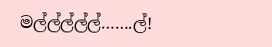මල්ල්ල්ල්ල්…….ල්!